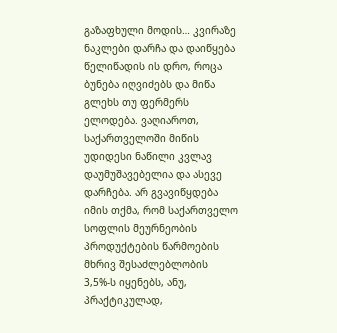გაზაფხული მოდის… კვირაზე ნაკლები დარჩა და დაიწყება წელიწადის ის დრო, როცა ბუნება იღვიძებს და მიწა გლეხს თუ ფერმერს ელოდება. ვაღიაროთ, საქართველოში მიწის უდიდესი ნაწილი კვლავ დაუმუშავებელია და ასევე დარჩება. არ გვავიწყდება იმის თქმა, რომ საქართველო სოფლის მეურნეობის პროდუქტების წარმოების მხრივ შესაძლებლობის 3,5%-ს იყენებს, ანუ, პრაქტიკულად,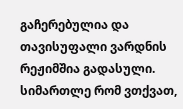გაჩერებულია და თავისუფალი ვარდნის რეჟიმშია გადასული. სიმართლე რომ ვთქვათ,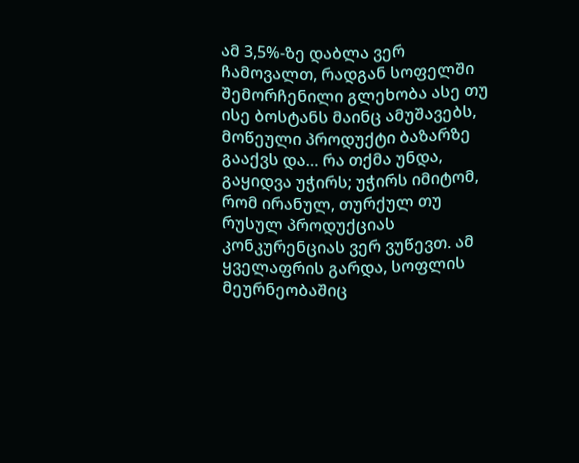ამ 3,5%-ზე დაბლა ვერ ჩამოვალთ, რადგან სოფელში შემორჩენილი გლეხობა ასე თუ ისე ბოსტანს მაინც ამუშავებს, მოწეული პროდუქტი ბაზარზე გააქვს და… რა თქმა უნდა, გაყიდვა უჭირს; უჭირს იმიტომ, რომ ირანულ, თურქულ თუ რუსულ პროდუქციას კონკურენციას ვერ ვუწევთ. ამ ყველაფრის გარდა, სოფლის მეურნეობაშიც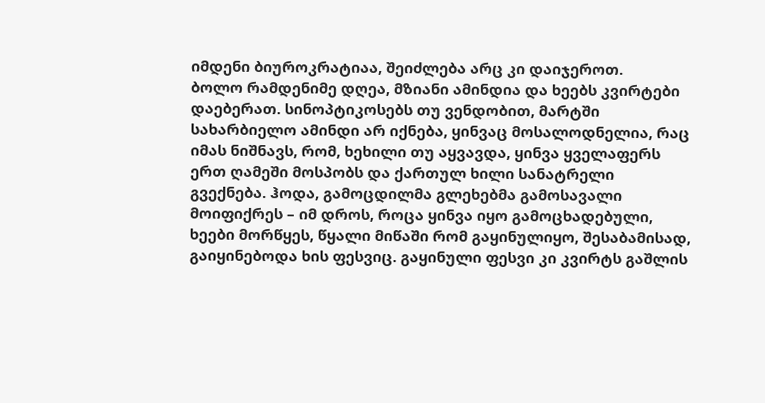იმდენი ბიუროკრატიაა, შეიძლება არც კი დაიჯეროთ.
ბოლო რამდენიმე დღეა, მზიანი ამინდია და ხეებს კვირტები დაებერათ. სინოპტიკოსებს თუ ვენდობით, მარტში სახარბიელო ამინდი არ იქნება, ყინვაც მოსალოდნელია, რაც იმას ნიშნავს, რომ, ხეხილი თუ აყვავდა, ყინვა ყველაფერს ერთ ღამეში მოსპობს და ქართულ ხილი სანატრელი გვექნება. ჰოდა, გამოცდილმა გლეხებმა გამოსავალი მოიფიქრეს – იმ დროს, როცა ყინვა იყო გამოცხადებული, ხეები მორწყეს, წყალი მიწაში რომ გაყინულიყო, შესაბამისად, გაიყინებოდა ხის ფესვიც. გაყინული ფესვი კი კვირტს გაშლის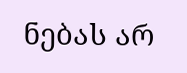ნებას არ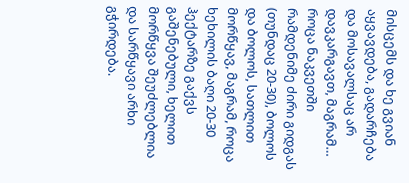მისცემს და ხე გვიან აყვავდება, გადარჩება და მოსავალსაც არ დავკარგავთ, მაგრამ…
როცა ნაკვეთში რამდენიმე ძირი გიდგას (თუნდაც 20-30), ბოლოს და ბოლოს, სათლით მორწყავ, მაგრამ, როცა ხეხილის ბაღი 20-30 ჰექტარზე გაქვს გაშენებული, ხელით მორწყვა შეუძლებლია და სარწყავი არხი გჭირდება.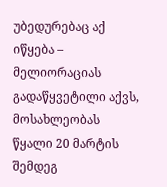უბედურებაც აქ იწყება – მელიორაციას გადაწყვეტილი აქვს, მოსახლეობას წყალი 20 მარტის შემდეგ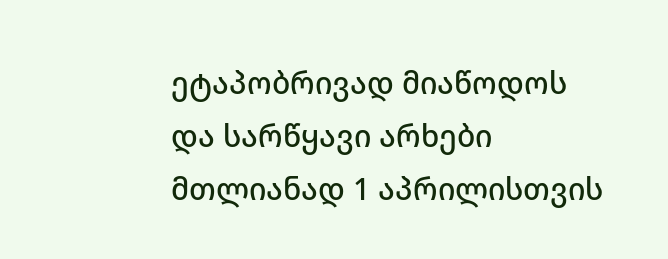ეტაპობრივად მიაწოდოს და სარწყავი არხები მთლიანად 1 აპრილისთვის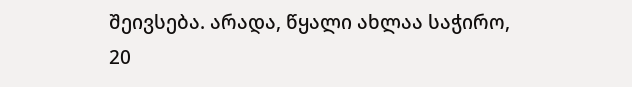შეივსება. არადა, წყალი ახლაა საჭირო, 20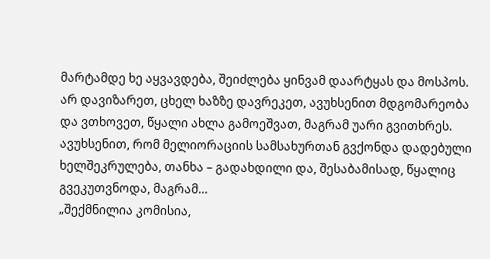მარტამდე ხე აყვავდება, შეიძლება ყინვამ დაარტყას და მოსპოს. არ დავიზარეთ, ცხელ ხაზზე დავრეკეთ, ავუხსენით მდგომარეობა და ვთხოვეთ, წყალი ახლა გამოეშვათ, მაგრამ უარი გვითხრეს. ავუხსენით, რომ მელიორაციის სამსახურთან გვქონდა დადებული ხელშეკრულება, თანხა – გადახდილი და, შესაბამისად, წყალიც გვეკუთვნოდა, მაგრამ…
„შექმნილია კომისია,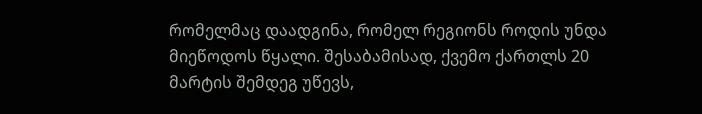რომელმაც დაადგინა, რომელ რეგიონს როდის უნდა მიეწოდოს წყალი. შესაბამისად, ქვემო ქართლს 20 მარტის შემდეგ უწევს,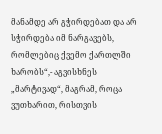მანამდე არ გჭირდებათ და არ სჭირდება იმ ნარგავებს, რომლებიც ქვემო ქართლში ხარობს“,- აგვისხნეს „მარტივად“, მაგრამ, როცა ვუთხარით, რისთვის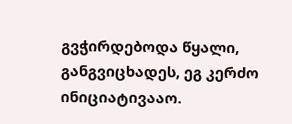გვჭირდებოდა წყალი, განგვიცხადეს, ეგ კერძო ინიციატივააო.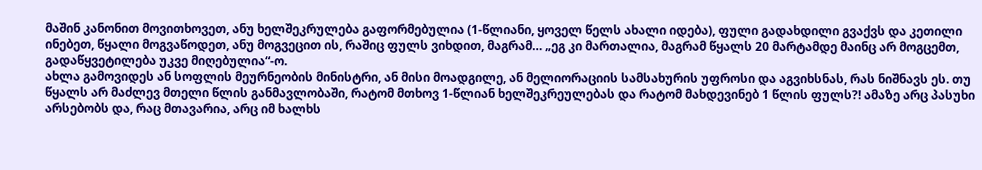მაშინ კანონით მოვითხოვეთ, ანუ ხელშეკრულება გაფორმებულია (1-წლიანი, ყოველ წელს ახალი იდება), ფული გადახდილი გვაქვს და კეთილი ინებეთ, წყალი მოგვაწოდეთ, ანუ მოგვეცით ის, რაშიც ფულს ვიხდით, მაგრამ… „ეგ კი მართალია, მაგრამ წყალს 20 მარტამდე მაინც არ მოგცემთ, გადაწყვეტილება უკვე მიღებულია“-ო.
ახლა გამოვიდეს ან სოფლის მეურნეობის მინისტრი, ან მისი მოადგილე, ან მელიორაციის სამსახურის უფროსი და აგვიხსნას, რას ნიშნავს ეს. თუ წყალს არ მაძლევ მთელი წლის განმავლობაში, რატომ მთხოვ 1-წლიან ხელშეკრეულებას და რატომ მახდევინებ 1 წლის ფულს?! ამაზე არც პასუხი არსებობს და, რაც მთავარია, არც იმ ხალხს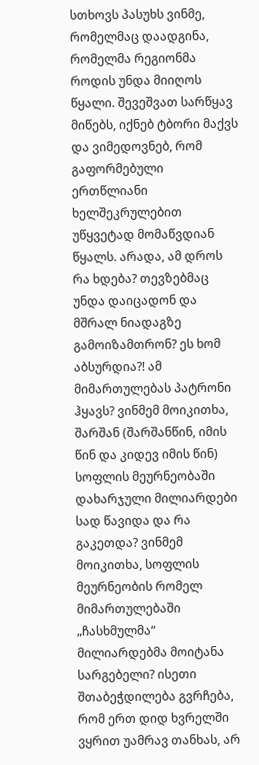სთხოვს პასუხს ვინმე, რომელმაც დაადგინა, რომელმა რეგიონმა როდის უნდა მიიღოს წყალი. შევეშვათ სარწყავ მიწებს, იქნებ ტბორი მაქვს და ვიმედოვნებ, რომ გაფორმებული ერთწლიანი ხელშეკრულებით უწყვეტად მომაწვდიან წყალს. არადა, ამ დროს რა ხდება? თევზებმაც უნდა დაიცადონ და მშრალ ნიადაგზე გამოიზამთრონ? ეს ხომ აბსურდია?! ამ მიმართულებას პატრონი ჰყავს? ვინმემ მოიკითხა, შარშან (შარშანწინ, იმის წინ და კიდევ იმის წინ) სოფლის მეურნეობაში დახარჯული მილიარდები სად წავიდა და რა გაკეთდა? ვინმემ მოიკითხა, სოფლის მეურნეობის რომელ მიმართულებაში „ჩასხმულმა“ მილიარდებმა მოიტანა სარგებელი? ისეთი შთაბეჭდილება გვრჩება, რომ ერთ დიდ ხვრელში ვყრით უამრავ თანხას, არ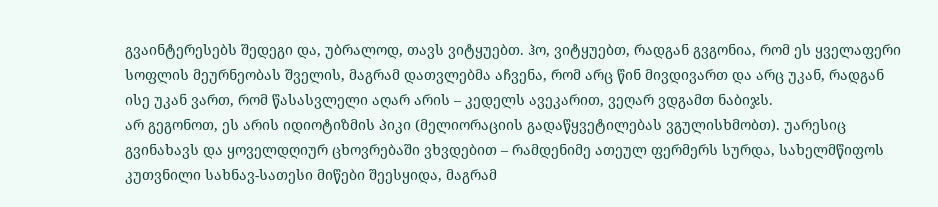გვაინტერესებს შედეგი და, უბრალოდ, თავს ვიტყუებთ. ჰო, ვიტყუებთ, რადგან გვგონია, რომ ეს ყველაფერი სოფლის მეურნეობას შველის, მაგრამ დათვლებმა აჩვენა, რომ არც წინ მივდივართ და არც უკან, რადგან ისე უკან ვართ, რომ წასასვლელი აღარ არის – კედელს ავეკარით, ვეღარ ვდგამთ ნაბიჯს.
არ გეგონოთ, ეს არის იდიოტიზმის პიკი (მელიორაციის გადაწყვეტილებას ვგულისხმობთ). უარესიც გვინახავს და ყოველდღიურ ცხოვრებაში ვხვდებით – რამდენიმე ათეულ ფერმერს სურდა, სახელმწიფოს კუთვნილი სახნავ-სათესი მიწები შეესყიდა, მაგრამ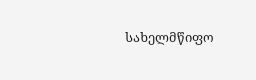სახელმწიფო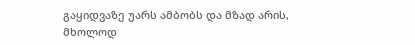გაყიდვაზე უარს ამბობს და მზად არის, მხოლოდ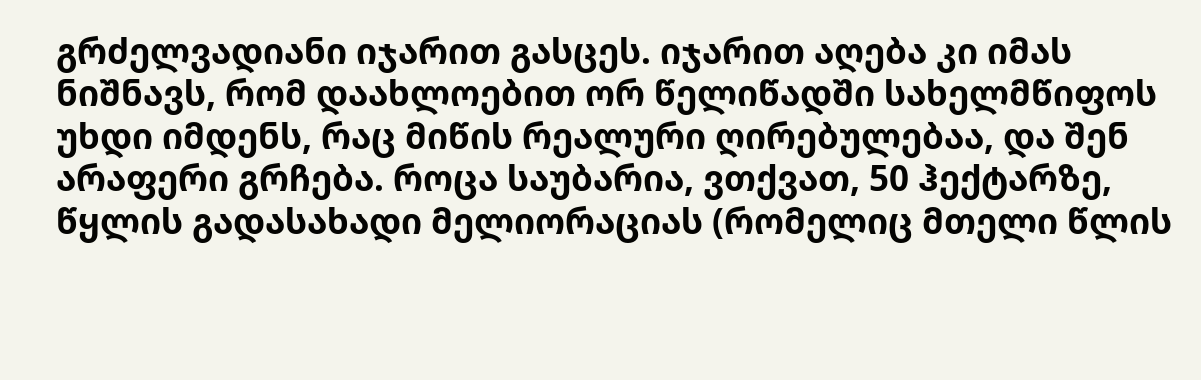გრძელვადიანი იჯარით გასცეს. იჯარით აღება კი იმას ნიშნავს, რომ დაახლოებით ორ წელიწადში სახელმწიფოს უხდი იმდენს, რაც მიწის რეალური ღირებულებაა, და შენ არაფერი გრჩება. როცა საუბარია, ვთქვათ, 50 ჰექტარზე, წყლის გადასახადი მელიორაციას (რომელიც მთელი წლის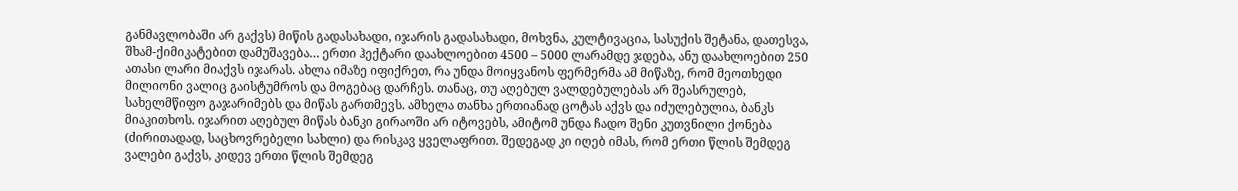განმავლობაში არ გაქვს) მიწის გადასახადი, იჯარის გადასახადი, მოხვნა, კულტივაცია, სასუქის შეტანა, დათესვა, შხამ-ქიმიკატებით დამუშავება… ერთი ჰექტარი დაახლოებით 4500 – 5000 ლარამდე ჯდება, ანუ დაახლოებით 250 ათასი ლარი მიაქვს იჯარას. ახლა იმაზე იფიქრეთ, რა უნდა მოიყვანოს ფერმერმა ამ მიწაზე, რომ მეოთხედი მილიონი ვალიც გაისტუმროს და მოგებაც დარჩეს. თანაც, თუ აღებულ ვალდებულებას არ შეასრულებ, სახელმწიფო გაჯარიმებს და მიწას გართმევს. ამხელა თანხა ერთიანად ცოტას აქვს და იძულებულია, ბანკს მიაკითხოს. იჯარით აღებულ მიწას ბანკი გირაოში არ იტოვებს, ამიტომ უნდა ჩადო შენი კუთვნილი ქონება (ძირითადად, საცხოვრებელი სახლი) და რისკავ ყველაფრით. შედეგად კი იღებ იმას, რომ ერთი წლის შემდეგ ვალები გაქვს, კიდევ ერთი წლის შემდეგ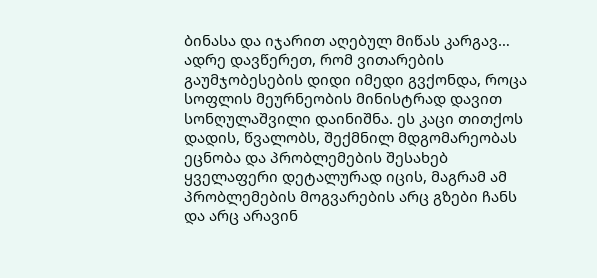ბინასა და იჯარით აღებულ მიწას კარგავ…
ადრე დავწერეთ, რომ ვითარების გაუმჯობესების დიდი იმედი გვქონდა, როცა სოფლის მეურნეობის მინისტრად დავით სონღულაშვილი დაინიშნა. ეს კაცი თითქოს დადის, წვალობს, შექმნილ მდგომარეობას ეცნობა და პრობლემების შესახებ ყველაფერი დეტალურად იცის, მაგრამ ამ პრობლემების მოგვარების არც გზები ჩანს და არც არავინ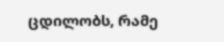ცდილობს, რამე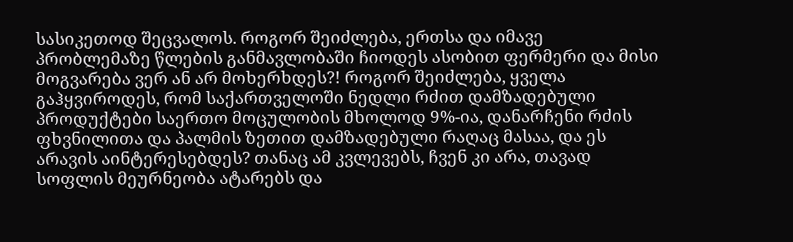სასიკეთოდ შეცვალოს. როგორ შეიძლება, ერთსა და იმავე პრობლემაზე წლების განმავლობაში ჩიოდეს ასობით ფერმერი და მისი მოგვარება ვერ ან არ მოხერხდეს?! როგორ შეიძლება, ყველა გაჰყვიროდეს, რომ საქართველოში ნედლი რძით დამზადებული პროდუქტები საერთო მოცულობის მხოლოდ 9%-ია, დანარჩენი რძის ფხვნილითა და პალმის ზეთით დამზადებული რაღაც მასაა, და ეს არავის აინტერესებდეს? თანაც ამ კვლევებს, ჩვენ კი არა, თავად სოფლის მეურნეობა ატარებს და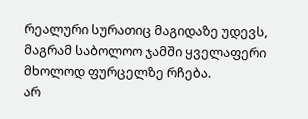რეალური სურათიც მაგიდაზე უდევს, მაგრამ საბოლოო ჯამში ყველაფერი მხოლოდ ფურცელზე რჩება.
არ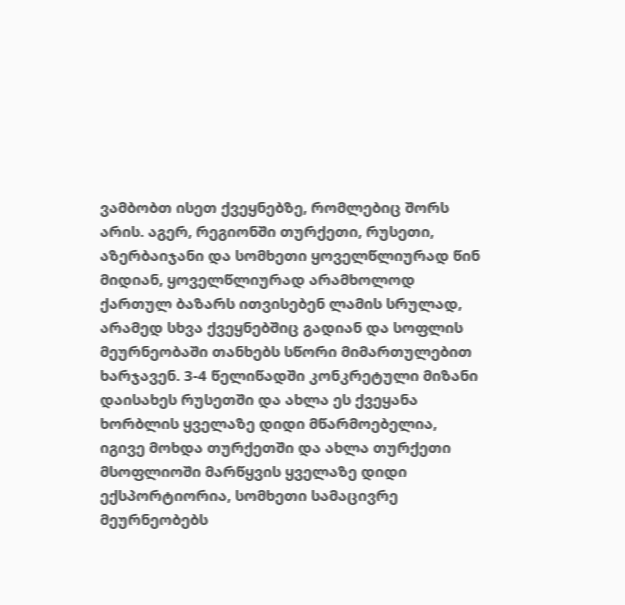ვამბობთ ისეთ ქვეყნებზე, რომლებიც შორს არის. აგერ, რეგიონში თურქეთი, რუსეთი, აზერბაიჯანი და სომხეთი ყოველწლიურად წინ მიდიან, ყოველწლიურად არამხოლოდ ქართულ ბაზარს ითვისებენ ლამის სრულად, არამედ სხვა ქვეყნებშიც გადიან და სოფლის მეურნეობაში თანხებს სწორი მიმართულებით ხარჯავენ. 3-4 წელიწადში კონკრეტული მიზანი დაისახეს რუსეთში და ახლა ეს ქვეყანა ხორბლის ყველაზე დიდი მწარმოებელია, იგივე მოხდა თურქეთში და ახლა თურქეთი მსოფლიოში მარწყვის ყველაზე დიდი ექსპორტიორია, სომხეთი სამაცივრე მეურნეობებს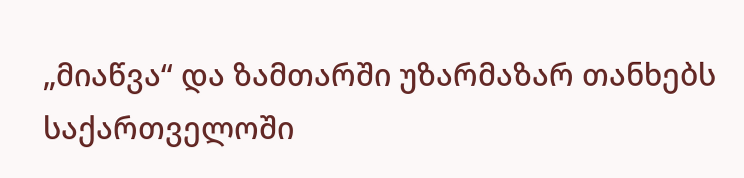„მიაწვა“ და ზამთარში უზარმაზარ თანხებს საქართველოში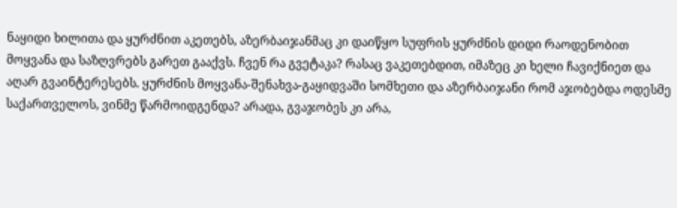ნაყიდი ხილითა და ყურძნით აკეთებს, აზერბაიჯანმაც კი დაიწყო სუფრის ყურძნის დიდი რაოდენობით მოყვანა და საზღვრებს გარეთ გააქვს. ჩვენ რა გვეტაკა? რასაც ვაკეთებდით, იმაზეც კი ხელი ჩავიქნიეთ და აღარ გვაინტერესებს. ყურძნის მოყვანა-შენახვა-გაყიდვაში სომხეთი და აზერბაიჯანი რომ აჯობებდა ოდესმე საქართველოს, ვინმე წარმოიდგენდა? არადა, გვაჯობეს კი არა,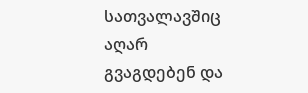სათვალავშიც აღარ გვაგდებენ და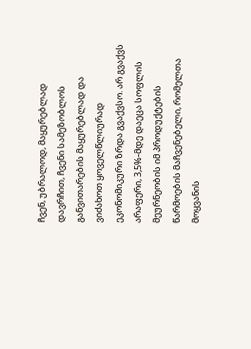ჩვენ, უბრალოდ, მაყურებლად დავრჩით, ჩვენი სამეზობლოს განვითარების მაყურებლად და ვიძახოთ ყოველწლიურად ეკონომიკური ზრდა გვაქვსო. არ გვაქვს არაფერი, 3,5%-მდე დაეცა სოფლის მეურნეობის იმ პროდუქტების წარმოების მაჩვენებელი, რომელთა მოყვანის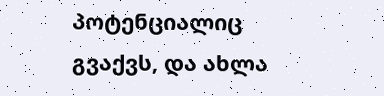პოტენციალიც გვაქვს, და ახლა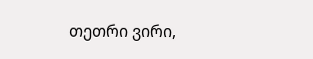თეთრი ვირი,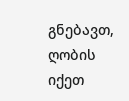გნებავთ, ღობის იქეთ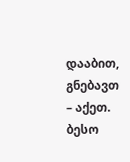დააბით, გნებავთ – აქეთ.
ბესო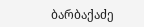ბარბაქაძე